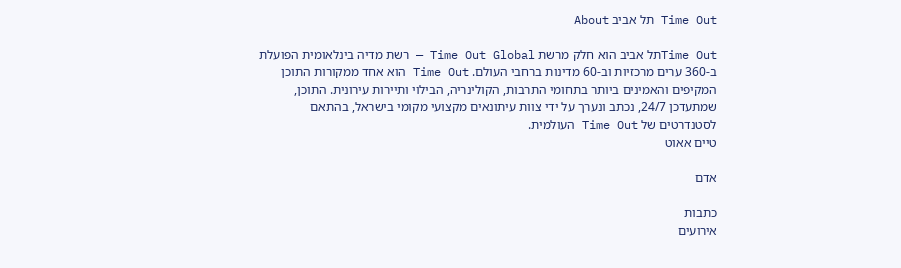Time Out תל אביב About

Time Outתל אביב הוא חלק מרשת Time Out Global — רשת מדיה בינלאומית הפועלת ב-360 ערים מרכזיות וב-60 מדינות ברחבי העולם. Time Out הוא אחד ממקורות התוכן המקיפים והאמינים ביותר בתחומי התרבות, הקולינריה, הבילוי ותיירות עירונית. התוכן, שמתעדכן 24/7, נכתב ונערך על ידי צוות עיתונאים מקצועי מקומי בישראל, בהתאם לסטנדרטים של Time Out העולמית.
טיים אאוט

אדם

כתבות
אירועים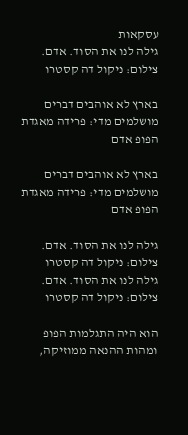עסקאות
גילה לנו את הסוד. אדם. צילום: ניקול דה קסטרו

בארץ לא אוהבים דברים מושלמים מדי: פרידה מאגדת הפופ אדם

בארץ לא אוהבים דברים מושלמים מדי: פרידה מאגדת הפופ אדם

גילה לנו את הסוד. אדם. צילום: ניקול דה קסטרו
גילה לנו את הסוד. אדם. צילום: ניקול דה קסטרו

הוא היה התגלמות הפופ ומהות ההנאה ממוזיקה,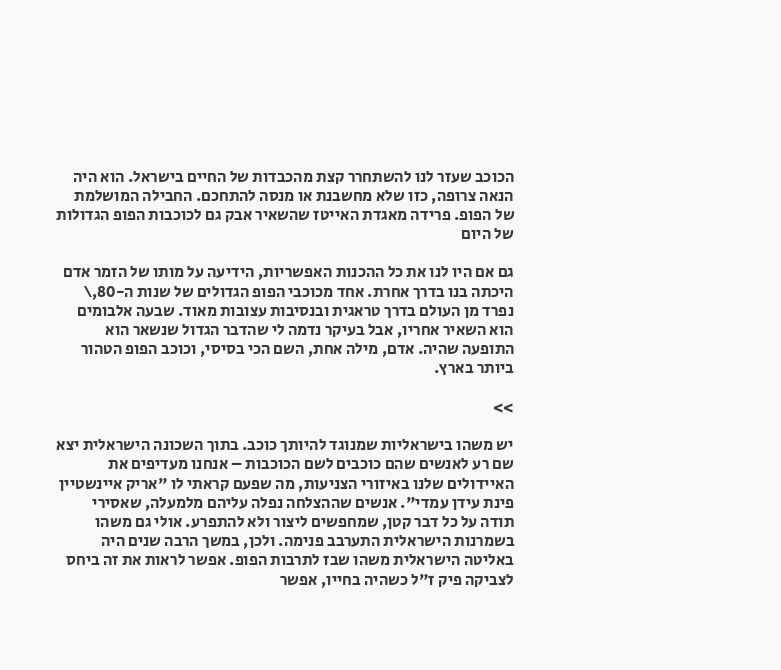הכוכב שעזר לנו להשתחרר קצת מהכבדות של החיים בישראל. הוא היה הנאה צרופה, כזו שלא מחשבנת או מנסה להתחכם. החבילה המושלמת של הפופ. פרידה מאגדת האייטז שהשאיר אבק גם לכוכבות הפופ הגדולות של היום

גם אם היו לנו את כל ההכנות האפשריות, הידיעה על מותו של הזמר אדם היכתה בנו בדרך אחרת. אחד מכוכבי הפופ הגדולים של שנות ה-80,\ נפרד מן העולם בדרך טראגית ובנסיבות עצובות מאוד. שבעה אלבומים הוא השאיר אחריו, אבל בעיקר נדמה לי שהדבר הגדול שנשאר הוא התופעה שהיה. אדם, מילה אחת, השם הכי בסיסי, וכוכב הפופ הטהור ביותר בארץ.

>>

יש משהו בישראליות שמנוגד להיותך כוכב. בתוך השכונה הישראלית יצא שם רע לאנשים שהם כוכבים לשם הכוכבות – אנחנו מעדיפים את האיידולים שלנו באיזורי הצניעות, מה שפעם קראתי לו "אריק איינשטיין פינת עידן עמדי". אנשים שההצלחה נפלה עליהם מלמעלה, שאסירי תודה על כל דבר קטן, שמחפשים ליצור ולא להתפרע. אולי גם משהו בשמרנות הישראלית התערבב פנימה. ולכן, במשך הרבה שנים היה באליטה הישראלית משהו שבז לתרבות הפופ. אפשר לראות את זה ביחס לצביקה פיק ז"ל כשהיה בחייו, אפשר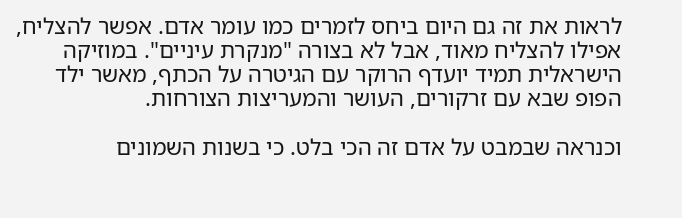לראות את זה גם היום ביחס לזמרים כמו עומר אדם. אפשר להצליח, אפילו להצליח מאוד, אבל לא בצורה "מנקרת עיניים". במוזיקה הישראלית תמיד יועדף הרוקר עם הגיטרה על הכתף, מאשר ילד הפופ שבא עם זרקורים, העושר והמעריצות הצורחות.

וכנראה שבמבט על אדם זה הכי בלט. כי בשנות השמונים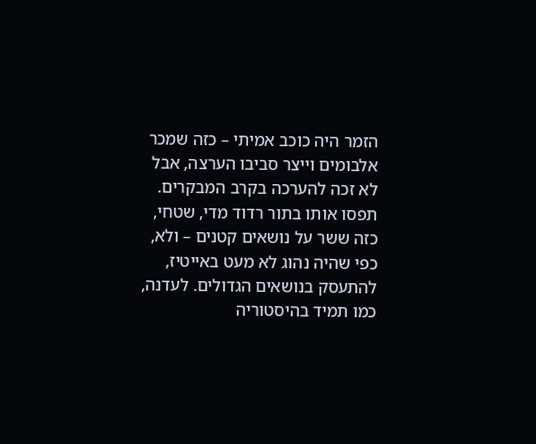הזמר היה כוכב אמיתי – כזה שמכר אלבומים וייצר סביבו הערצה, אבל לא זכה להערכה בקרב המבקרים. תפסו אותו בתור רדוד מדי, שטחי, כזה ששר על נושאים קטנים – ולא, כפי שהיה נהוג לא מעט באייטיז, להתעסק בנושאים הגדולים. לעדנה, כמו תמיד בהיסטוריה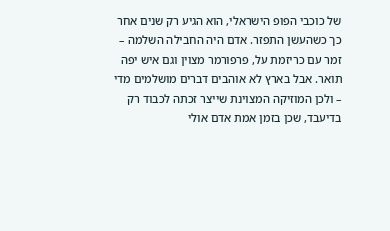של כוכבי הפופ הישראלי, הוא הגיע רק שנים אחר כך כשהעשן התפזר. אדם היה החבילה השלמה – זמר עם כריזמת על, פרפורמר מצוין וגם איש יפה תואר. אבל בארץ לא אוהבים דברים מושלמים מדי – ולכן המוזיקה המצוינת שייצר זכתה לכבוד רק בדיעבד, שכן בזמן אמת אדם אולי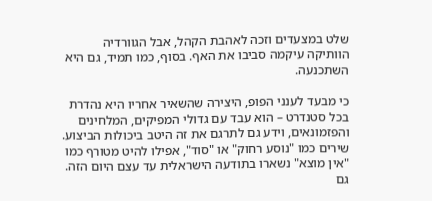שלט במצעדים וזכה לאהבת הקהל, אבל הגוורדיה הוותיקה עיקמה סביבו את האף. בסוף, כמו תמיד, גם היא השתכנעה.

כי מבעד לענני הפופ, היצירה שהשאיר אחריו היא נהדרת בכל סטנדרט – הוא עבד עם גדולי המפיקים, המלחינים והפזמונאים, וידע גם לתרגם את זה היטב ביכולות הביצוע. שירים כמו "נוסע רחוק" או "סוד", אפילו להיט מטורף כמו "אין מוצא" נשארו בתודעה הישראלית עד עצם היום הזה. גם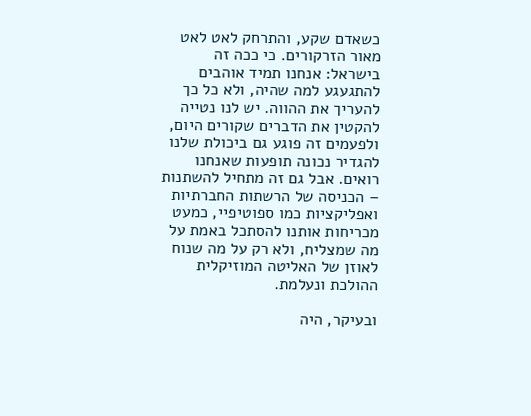כשאדם שקע, והתרחק לאט לאט מאור הזרקורים. כי ככה זה בישראל: אנחנו תמיד אוהבים להתגעגע למה שהיה, ולא כל כך להעריך את ההווה. יש לנו נטייה להקטין את הדברים שקורים היום, ולפעמים זה פוגע גם ביכולת שלנו להגדיר נכונה תופעות שאנחנו רואים. אבל גם זה מתחיל להשתנות – הכניסה של הרשתות החברתיות ואפליקציות כמו ספוטיפיי, כמעט מכריחות אותנו להסתכל באמת על מה שמצליח, ולא רק על מה שנוח לאוזן של האליטה המוזיקלית ההולכת ונעלמת.

ובעיקר, היה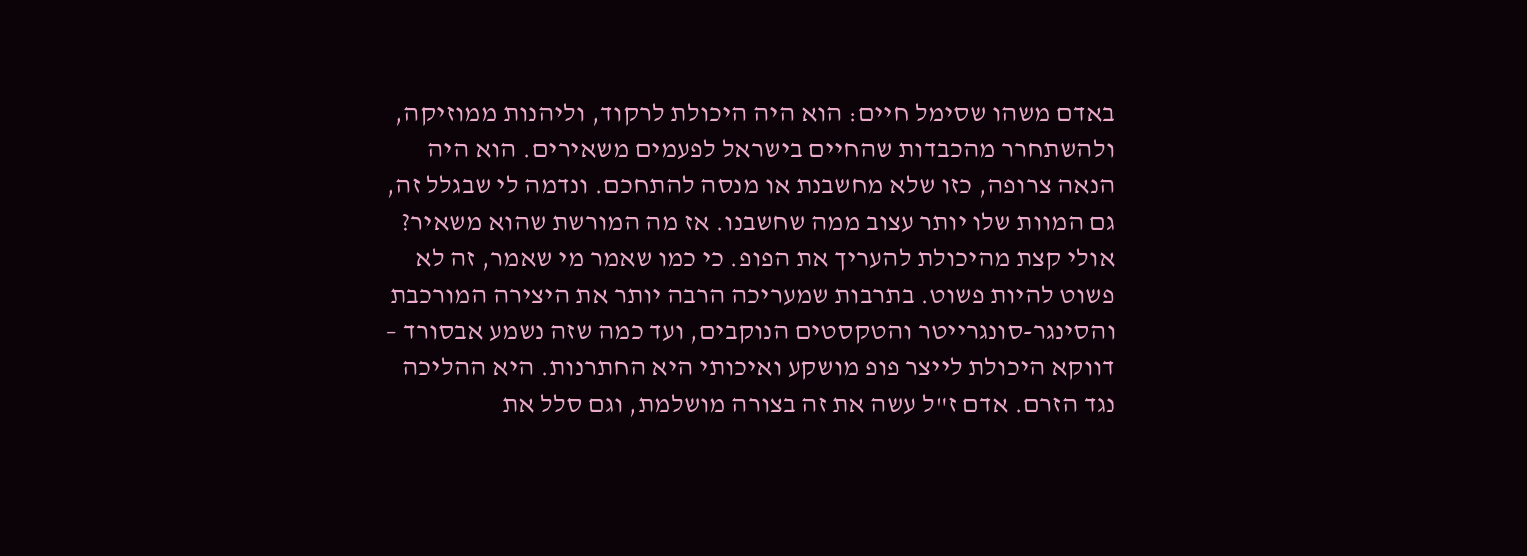באדם משהו שסימל חיים: הוא היה היכולת לרקוד, וליהנות ממוזיקה, ולהשתחרר מהכבדות שהחיים בישראל לפעמים משאירים. הוא היה הנאה צרופה, כזו שלא מחשבנת או מנסה להתחכם. ונדמה לי שבגלל זה, גם המוות שלו יותר עצוב ממה שחשבנו. אז מה המורשת שהוא משאיר? אולי קצת מהיכולת להעריך את הפופ. כי כמו שאמר מי שאמר, זה לא פשוט להיות פשוט. בתרבות שמעריכה הרבה יותר את היצירה המורכבת והסינגר-סונגרייטר והטקסטים הנוקבים, ועד כמה שזה נשמע אבסורד – דווקא היכולת לייצר פופ מושקע ואיכותי היא החתרנות. היא ההליכה נגד הזרם. אדם ז"ל עשה את זה בצורה מושלמת, וגם סלל את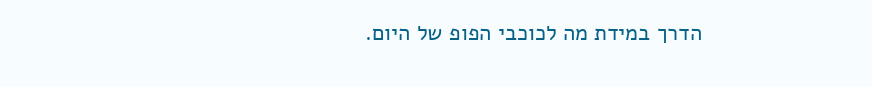הדרך במידת מה לכוכבי הפופ של היום.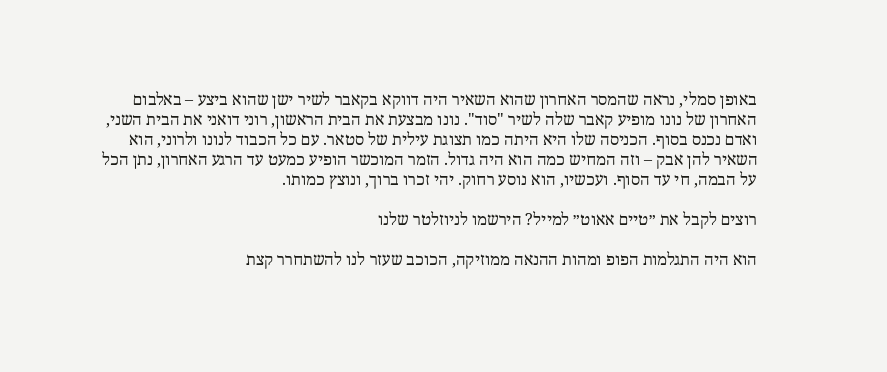באופן סמלי, נראה שהמסר האחרון שהוא השאיר היה דווקא בקאבר לשיר ישן שהוא ביצע – באלבום האחרון של נונו מופיע קאבר שלה לשיר "סוד". נונו מבצעת את הבית הראשון, רוני דואני את הבית השני, ואדם נכנס בסוף. הכניסה שלו היא היתה כמו תצוגת עילית של סטאר. עם כל הכבוד לנונו ולרוני, הוא השאיר להן אבק – וזה המחיש כמה הוא היה גדול. הזמר המוכשר הופיע כמעט עד הרגע האחרון, נתן הכל על הבמה, חי עד הסוף. ועכשיו, הוא נוסע רחוק. יהי זכרו ברוך, ונוצץ כמותו.

רוצים לקבל את ״טיים אאוט״ למייל? הירשמו לניוזלטר שלנו

הוא היה התגלמות הפופ ומהות ההנאה ממוזיקה, הכוכב שעזר לנו להשתחרר קצת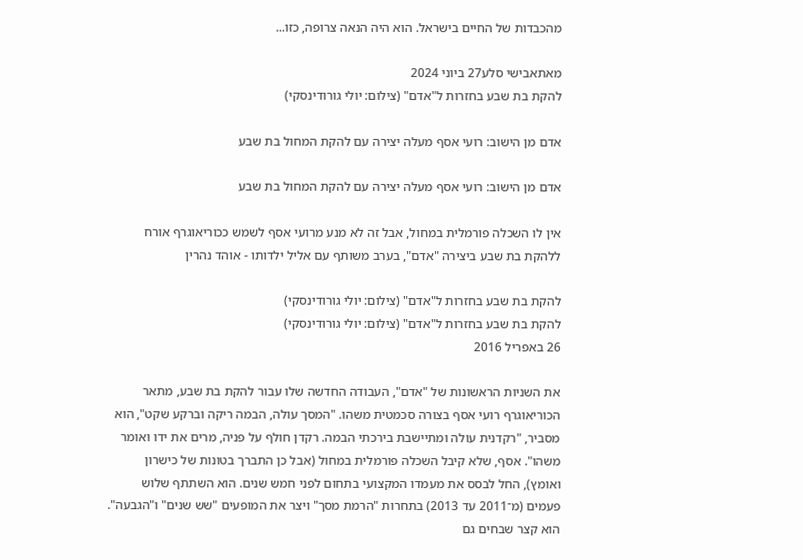מהכבדות של החיים בישראל. הוא היה הנאה צרופה, כזו...

מאתאבישי סלע27 ביוני 2024
להקת בת שבע בחזרות ל"אדם" (צילום: יולי גורודינסקי)

אדם מן הישוב: רועי אסף מעלה יצירה עם להקת המחול בת שבע

אדם מן הישוב: רועי אסף מעלה יצירה עם להקת המחול בת שבע

אין לו השכלה פורמלית במחול, אבל זה לא מנע מרועי אסף לשמש ככוריאוגרף אורח ללהקת בת שבע ביצירה "אדם", בערב משותף עם אליל ילדותו - אוהד נהרין

להקת בת שבע בחזרות ל"אדם" (צילום: יולי גורודינסקי)
להקת בת שבע בחזרות ל"אדם" (צילום: יולי גורודינסקי)
26 באפריל 2016

את השניות הראשונות של "אדם", העבודה החדשה שלו עבור להקת בת שבע, מתאר הכוריאוגרף רועי אסף בצורה סכמטית משהו. "המסך עולה, הבמה ריקה וברקע שקט", הוא מסביר, "רקדנית עולה ומתיישבת בירכתי הבמה. רקדן חולף על פניה, מרים את ידו ואומר משהו". אסף, שלא קיבל השכלה פורמלית במחול (אבל כן התברך בטונות של כישרון ואומץ), החל לבסס את מעמדו המקצועי בתחום לפני חמש שנים. הוא השתתף שלוש פעמים (מ־2011 עד 2013) בתחרות "הרמת מסך" ויצר את המופעים "שש שנים" ו"הגבעה". הוא קצר שבחים גם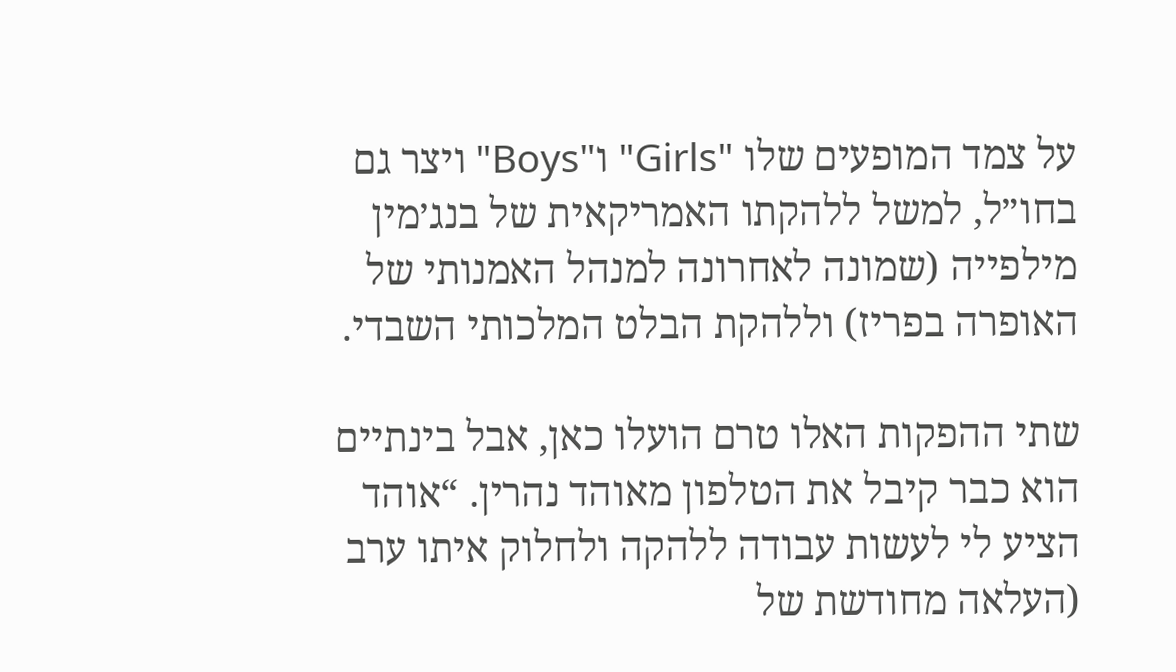על צמד המופעים שלו "Girls" ו"Boys" ויצר גם בחו״ל, למשל ללהקתו האמריקאית של בנג׳מין מילפייה (שמונה לאחרונה למנהל האמנותי של האופרה בפריז) וללהקת הבלט המלכותי השבדי.

שתי ההפקות האלו טרם הועלו כאן, אבל בינתיים הוא כבר קיבל את הטלפון מאוהד נהרין. “אוהד הציע לי לעשות עבודה ללהקה ולחלוק איתו ערב (העלאה מחודשת של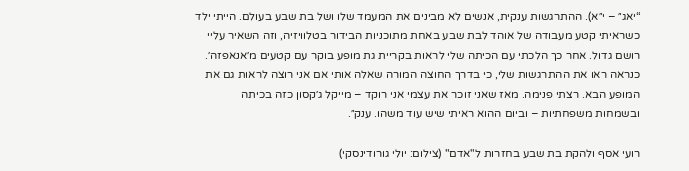“יאג״ – י״א). ההתרגשות ענקית, אנשים לא מבינים את המעמד שלו ושל בת שבע בעולם. הייתי ילד כשראיתי קטע מעבודה של אוהד לבת שבע באחת מתוכניות הבידור בטלוויזיה, וזה השאיר עליי רושם גדול. אחר כך הלכתי עם הכיתה שלי לראות בקריית גת מופע בוקר עם קטעים מ׳אנאפזה׳. כנראה ראו את ההתרגשות שלי, כי בדרך החוצה המורה שאלה אותי אם אני רוצה לראות גם את המופע הבא. רצתי פנימה. מאז שאני זוכר את עצמי אני רוקד – מייקל ג׳קסון כזה בכיתה ובשמחות משפחתיות – וביום ההוא ראיתי שיש עוד משהו. ענק״.

רועי אסף ולהקת בת שבע בחזרות ל"אדם" (צילום: יולי גורודינסקי)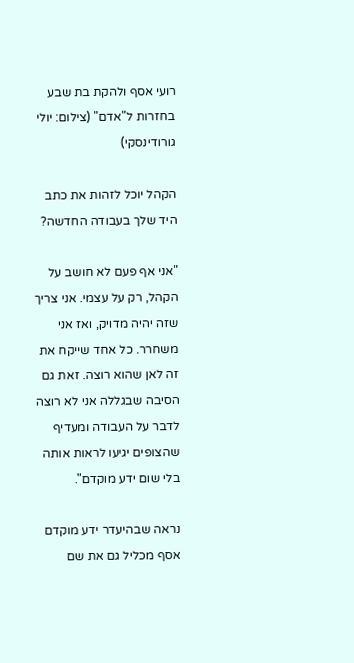רועי אסף ולהקת בת שבע בחזרות ל"אדם" (צילום: יולי גורודינסקי)

הקהל יוכל לזהות את כתב היד שלך בעבודה החדשה?

"אני אף פעם לא חושב על הקהל, רק על עצמי. אני צריך שזה יהיה מדויק, ואז אני משחרר. כל אחד שייקח את זה לאן שהוא רוצה. זאת גם הסיבה שבגללה אני לא רוצה לדבר על העבודה ומעדיף שהצופים יגיעו לראות אותה בלי שום ידע מוקדם".

נראה שבהיעדר ידע מוקדם אסף מכליל גם את שם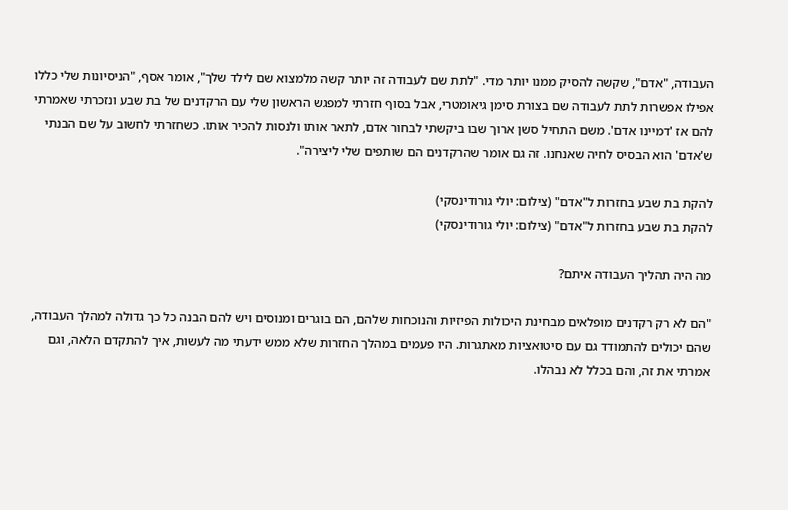העבודה, "אדם", שקשה להסיק ממנו יותר מדי. "לתת שם לעבודה זה יותר קשה מלמצוא שם לילד שלך", אומר אסף, "הניסיונות שלי כללו אפילו אפשרות לתת לעבודה שם בצורת סימן גיאומטרי, אבל בסוף חזרתי למפגש הראשון שלי עם הרקדנים של בת שבע ונזכרתי שאמרתי להם אז 'דמיינו אדם'. משם התחיל סשן ארוך שבו ביקשתי לבחור אדם, לתאר אותו ולנסות להכיר אותו. כשחזרתי לחשוב על שם הבנתי ש'אדם' הוא הבסיס לחיה שאנחנו. זה גם אומר שהרקדנים הם שותפים שלי ליצירה".

להקת בת שבע בחזרות ל"אדם" (צילום: יולי גורודינסקי)
להקת בת שבע בחזרות ל"אדם" (צילום: יולי גורודינסקי)

מה היה תהליך העבודה איתם?

"הם לא רק רקדנים מופלאים מבחינת היכולות הפיזיות והנוכחות שלהם, הם בוגרים ומנוסים ויש להם הבנה כל כך גדולה למהלך העבודה, שהם יכולים להתמודד גם עם סיטואציות מאתגרות. היו פעמים במהלך החזרות שלא ממש ידעתי מה לעשות, איך להתקדם הלאה, וגם אמרתי את זה, והם בכלל לא נבהלו.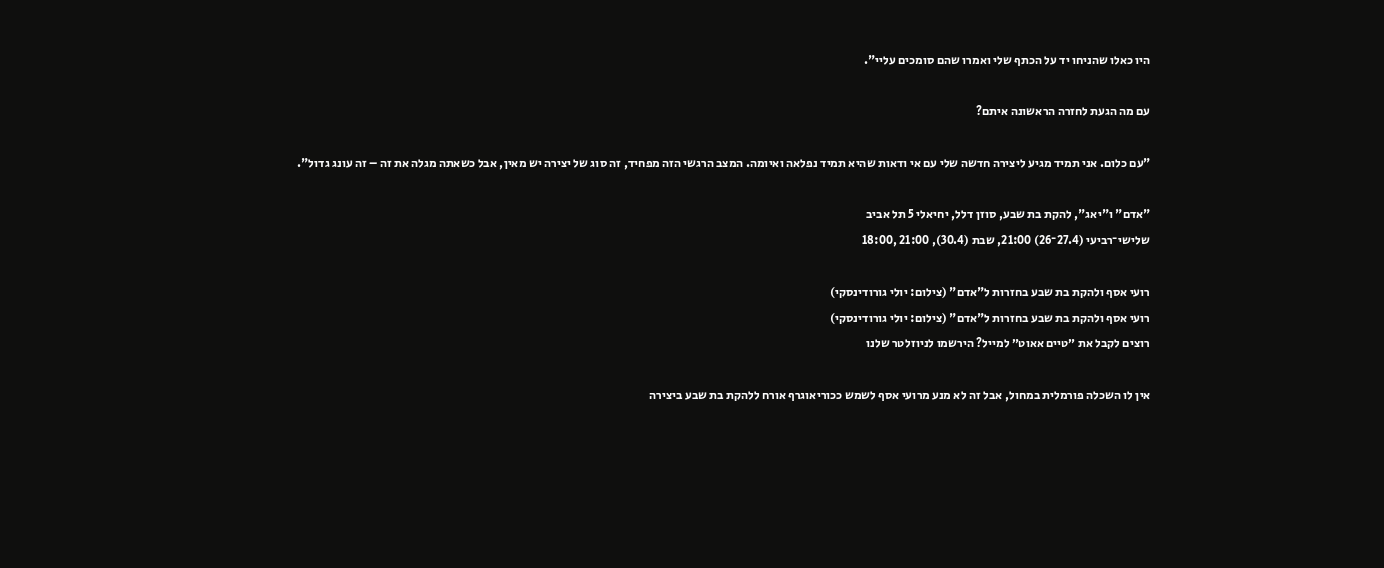היו כאלו שהניחו יד על הכתף שלי ואמרו שהם סומכים עליי".

עם מה הגעת לחזרה הראשונה איתם?

"עם כלום. אני תמיד מגיע ליצירה חדשה שלי עם אי ודאות שהיא תמיד נפלאה ואיומה. המצב הרגשי הזה מפחיד, זה סוג של יצירה יש מאין, אבל כשאתה מגלה את זה – זה עונג גדול".

"אדם" ו"יאג", להקת בת שבע, סוזן דלל, יחיאלי 5 תל אביב
שלישי־רביעי (27.4־26) 21:00, שבת (30.4), 21:00 ,18:00

רועי אסף ולהקת בת שבע בחזרות ל"אדם" (צילום: יולי גורודינסקי)
רועי אסף ולהקת בת שבע בחזרות ל"אדם" (צילום: יולי גורודינסקי)
רוצים לקבל את ״טיים אאוט״ למייל? הירשמו לניוזלטר שלנו

אין לו השכלה פורמלית במחול, אבל זה לא מנע מרועי אסף לשמש ככוריאוגרף אורח ללהקת בת שבע ביצירה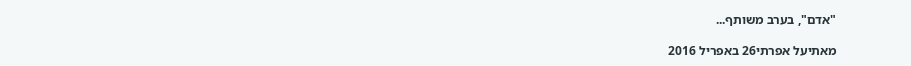"אדם", בערב משותף...

מאתיעל אפרתי26 באפריל 2016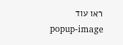ראו עוד
popup-image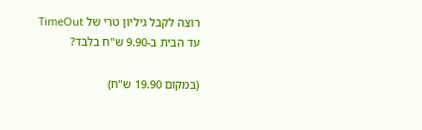רוצה לקבל גיליון טרי של TimeOut עד הבית ב-9.90 ש"ח בלבד?

(במקום 19.90 ש"ח)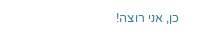כן, אני רוצה!